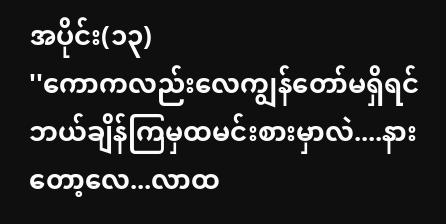အပိုင်း(၁၃)
''ကောကလည်းလေကျွန်တော်မရှိရင်ဘယ်ချိန်ကြမှထမင်းစားမှာလဲ....နားတော့လေ...လာထ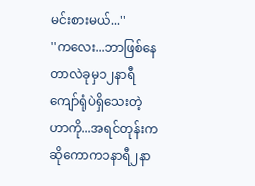မင်းစားမယ်...''
''ကလေး...ဘာဖြစ်နေတာလဲခုမှ၁၂နာရီကျော်ရုံပဲရှိသေးတဲ့ဟာကို...အရင်တုန်းကဆိုကောက၁နာရီ၂နာ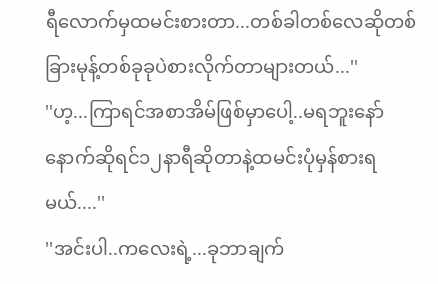ရီလောက်မှထမင်းစားတာ...တစ်ခါတစ်လေဆိုတစ်ခြားမုန့်တစ်ခုခုပဲစားလိုက်တာများတယ်...''
''ဟ့...ကြာရင်အစာအိမ်ဖြစ်မှာပေါ့..မရဘူးနော်နောက်ဆိုရင်၁၂နာရီဆိုတာနဲ့ထမင်းပုံမှန်စားရမယ်....''
''အင်းပါ..ကလေးရဲ့...ခုဘာချက်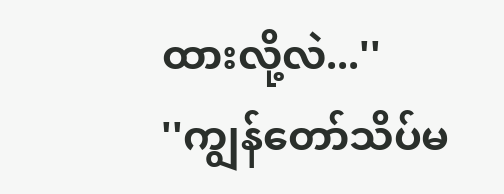ထားလို့လဲ...''
''ကျွန်တော်သိပ်မ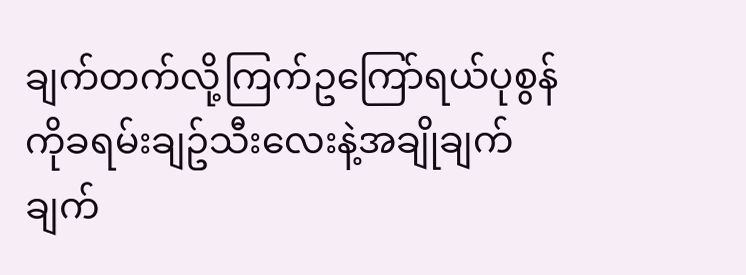ချက်တက်လို့ကြက်ဥကြော်ရယ်ပုစွန်ကိုခရမ်းချဥ်သီးလေးနဲ့အချိုချက်ချက်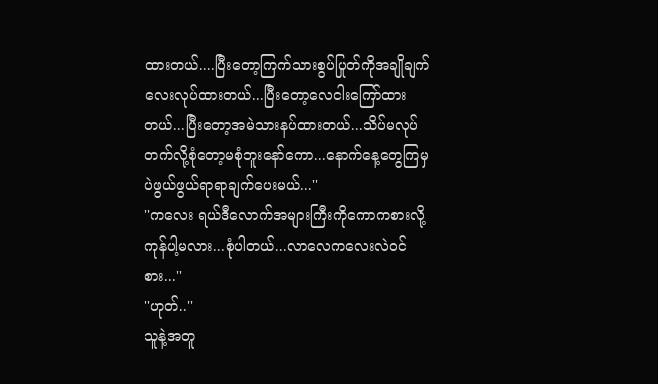ထားတယ်....ပြီးတော့ကြက်သားစွပ်ပြုတ်ကိုအချိုချက်လေးလုပ်ထားတယ်...ပြီးတော့လေငါးကြော်ထားတယ်...ပြီးတော့အမဲသားနပ်ထားတယ်...သိပ်မလုပ်တက်လို့စုံတော့မစုံဘူးနော်ကော...နောက်နေ့တွေကြမှပဲဖွယ်ဖွယ်ရာရာချက်ပေးမယ်...''
''ကလေး ရယ်ဒီလောက်အများကြီးကိုကောကစားလို့ကုန်ပါ့မလား...စုံပါတယ်...လာလေကလေးလဲဝင်စား...''
''ဟုတ်..''
သူနဲ့အတူ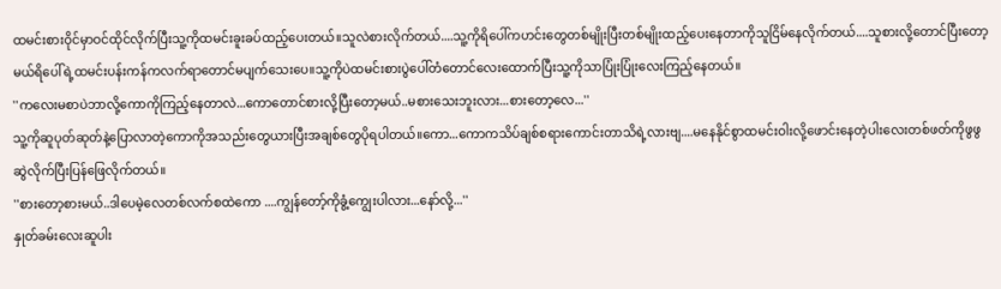ထမင်းစားဝိုင်မှာဝင်ထိုင်လိုက်ပြီးသူ့ကိုထမင်းခူးခပ်ထည့်ပေးတယ်။သူလဲစားလိုက်တယ်....သူ့ကိုရိပေါ်ကဟင်းတွေတစ်မျိုးပြီးတစ်မျိုးထည့်ပေးနေတာကိုသူငြိမ်နေလိုက်တယ်....သူစားလို့တောင်ပြီးတော့မယ်ရိပေါ်ရဲ့ထမင်းပန်းကန်ကလက်ရာတောင်မပျက်သေးပေ။သူ့ကိုပဲထမင်းစားပွဲပေါ်တံတောင်လေးထောက်ပြီးသူ့ကိုသာပြုံးပြုံးလေးကြည့်နေတယ်။
''ကလေးမစာပဲဘာလို့ကောကိုကြည့်နေတာလဲ...ကောတောင်စားလို့ပြီးတော့မယ်..မစားသေးဘူးလား...စားတော့လေ...''
သူ့ကိုဆူပုတ်ဆုတ်နဲ့ပြောလာတဲ့ကောကိုအသည်းတွေယားပြီးအချစ်တွေပိုရပါတယ်။ကော...ကောကသိပ်ချစ်စရားကောင်းတာသိရဲ့လားဗျ....မနေနိုင်စွာထမင်းဝါးလို့ဖောင်းနေတဲ့ပါးလေးတစ်ဖတ်ကိုဖွဖွဆွဲလိုက်ပြီးပြန်ဖြေလိုက်တယ်။
''စားတော့စားမယ်..ဒါပေမဲ့လေတစ်လက်စထဲကော ....ကျွန်တော့်ကိုခွံ့ကျွေးပါလား...နော်လို့...''
နှုတ်ခမ်းလေးဆူပါး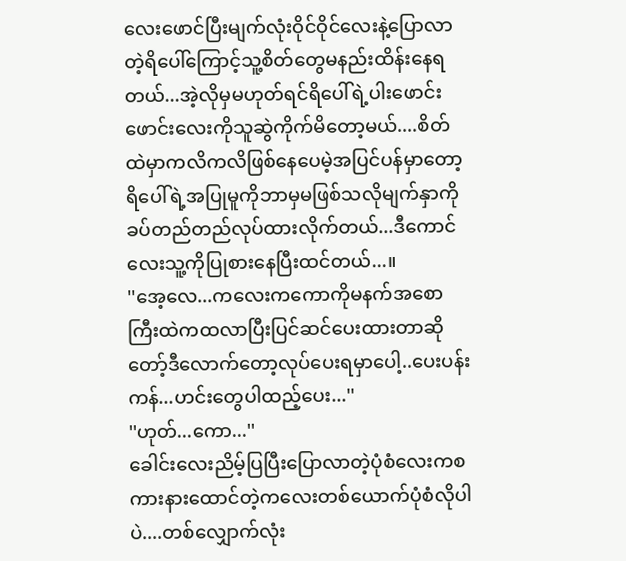လေးဖောင်ပြီးမျက်လုံးဝိုင်ဝိုင်လေးနဲ့ပြောလာတဲ့ရိပေါ်ကြောင့်သူ့စိတ်တွေမနည်းထိန်းနေရတယ်...အဲ့လိုမှမဟုတ်ရင်ရိပေါ်ရဲ့ပါးဖောင်းဖောင်းလေးကိုသူဆွဲကိုက်မိတော့မယ်....စိတ်ထဲမှာကလိကလိဖြစ်နေပေမဲ့အပြင်ပန်မှာတော့ရိပေါ်ရဲ့အပြုမူကိုဘာမှမဖြစ်သလိုမျက်နှာကိုခပ်တည်တည်လုပ်ထားလိုက်တယ်...ဒီကောင်လေးသူ့ကိုပြုစားနေပြီးထင်တယ်...။
''အေ့လေ...ကလေးကကောကိုမနက်အစောကြီးထဲကထလာပြီးပြင်ဆင်ပေးထားတာဆိုတော့်ဒီလောက်တော့လုပ်ပေးရမှာပေါ့..ပေးပန်းကန်...ဟင်းတွေပါထည့်ပေး...''
''ဟုတ်...ကော...''
ခေါင်းလေးညိမ့်ပြပြီးပြောလာတဲ့ပုံစံလေးကစကားနားထောင်တဲ့ကလေးတစ်ယောက်ပုံစံလိုပါပဲ....တစ်လျှောက်လုံး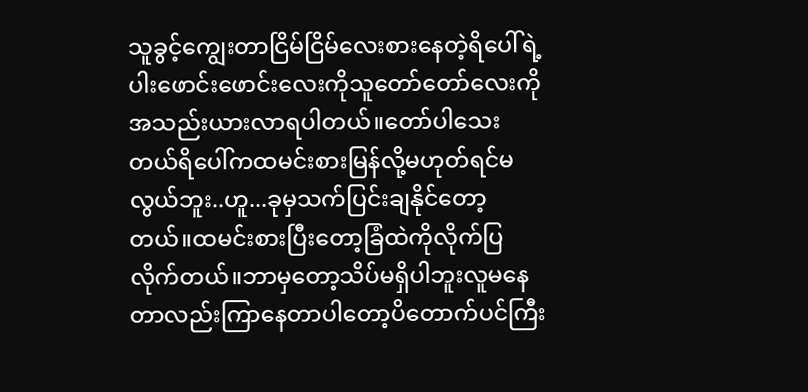သူခွင့်ကျွေးတာငြိမ်ငြိမ်လေးစားနေတဲ့ရိပေါ်ရဲ့ပါးဖောင်းဖောင်းလေးကိုသူတော်တော်လေးကိုအသည်းယားလာရပါတယ်။တော်ပါသေးတယ်ရိပေါ်ကထမင်းစားမြန်လို့မဟုတ်ရင်မလွယ်ဘူး..ဟူ...ခုမှသက်ပြင်းချနိုင်တော့တယ်။ထမင်းစားပြီးတော့ခြံထဲကိုလိုက်ပြလိုက်တယ်။ဘာမှတော့သိပ်မရှိပါဘူးလူမနေတာလည်းကြာနေတာပါတော့ပိတောက်ပင်ကြီး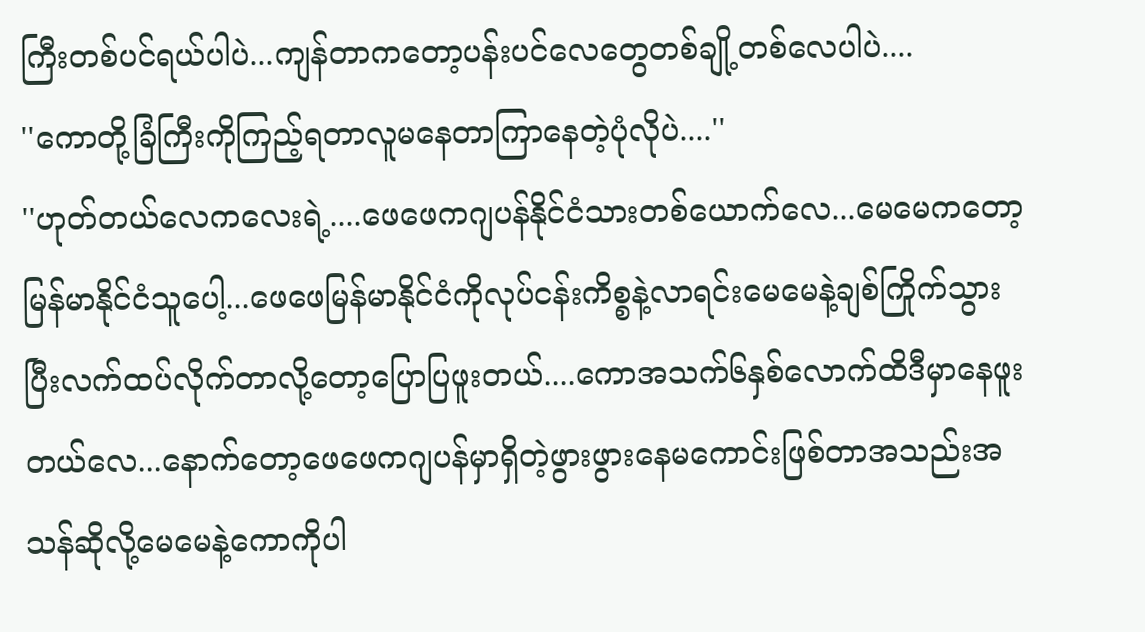ကြီးတစ်ပင်ရယ်ပါပဲ...ကျန်တာကတော့ပန်းပင်လေတွေတစ်ချို့တစ်လေပါပဲ....
''ကောတို့ခြံကြီးကိုကြည့်ရတာလူမနေတာကြာနေတဲ့ပုံလိုပဲ....''
''ဟုတ်တယ်လေကလေးရဲ့....ဖေဖေကဂျပန်နိုင်ငံသားတစ်ယောက်လေ...မေမေကတော့မြန်မာနိုင်ငံသူပေါ့...ဖေဖေမြန်မာနိုင်ငံကိုလုပ်ငန်းကိစ္စနဲ့လာရင်းမေမေနဲ့ချစ်ကြိုက်သွားပြီးလက်ထပ်လိုက်တာလို့တော့ပြောပြဖူးတယ်....ကောအသက်၆နှစ်လောက်ထိဒီမှာနေဖူးတယ်လေ...နောက်တော့ဖေဖေကဂျပန်မှာရှိတဲ့ဖွားဖွားနေမကောင်းဖြစ်တာအသည်းအသန်ဆိုလို့မေမေနဲ့ကောကိုပါ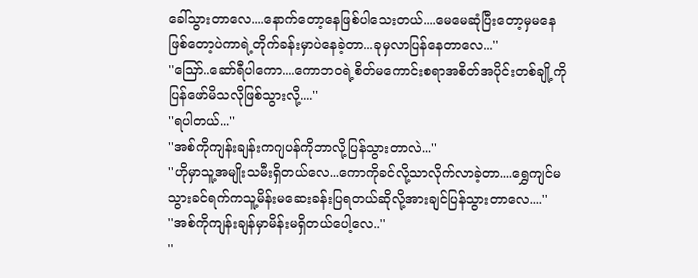ခေါ်သွားတာလေ....နောက်တော့နေဖြစ်ပါသေးတယ်....မေမေဆုံပြီးတော့မှမနေဖြစ်တော့ပဲကာရဲ့တိုက်ခန်းမှာပဲနေခဲ့တာ...ခုမှလာပြန်နေတာလေ...''
''ဪ..ဆော်ရီပါကော....ကောဘဝရဲ့စိတ်မကောင်းစရာအစိတ်အပိုင်းတစ်ချို့ကိုပြန်ဖော်မိသလိုဖြစ်သွားလို့....''
''ရပါတယ်...''
''အစ်ကိုကျန်းချန်းကဂျပန်ကိုဘာလို့ပြန်သွားတာလဲ...''
''ဟိုမှာသူ့အမျိုးသမီးရှိတယ်လေ...ကောကိုခင်လို့သာလိုက်လာခဲ့တာ....ရွှေကျင်မသွားခင်ရက်ကသူ့မိန်းမဆေးခန်းပြရတယ်ဆိုလို့အားချင်ပြန်သွားတာလေ....''
''အစ်ကိုကျန်းချန်မှာမိန်းမရှိတယ်ပေါ့လေ..''
''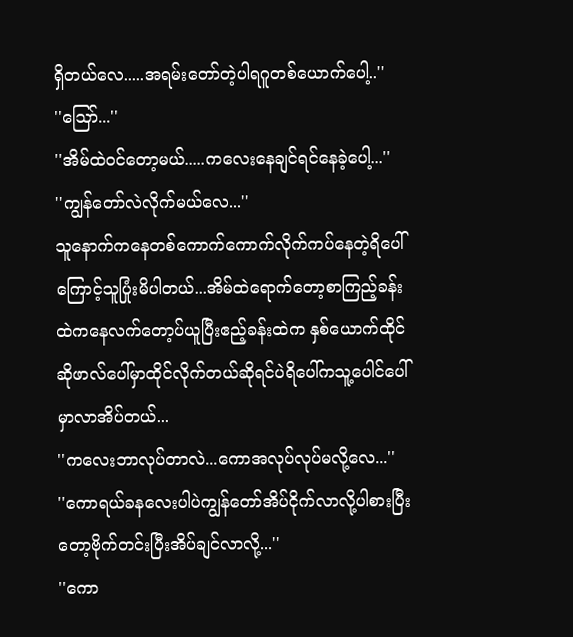ရှိတယ်လေ.....အရမ်းတော်တဲ့ပါရဂူတစ်ယောက်ပေါ့..''
''ဪ...''
''အိမ်ထဲဝင်တော့မယ်.....ကလေးနေချင်ရင်နေခဲ့ပေါ့...''
''ကျွန်တော်လဲလိုက်မယ်လေ...''
သူနောက်ကနေတစ်ကောက်ကောက်လိုက်ကပ်နေတဲ့ရိပေါ်ကြောင့်သူပြုံးမိပါတယ်...အိမ်ထဲရောက်တော့စာကြည့်ခန်းထဲကနေလက်တော့ပ်ယူပြီးဧည့်ခန်းထဲက နှစ်ယောက်ထိုင်ဆိုဖာလ်ပေါ်မှာထိုင်လိုက်တယ်ဆိုရင်ပဲရိပေါ်ကသူ့ပေါင်ပေါ်မှာလာအိပ်တယ်...
''ကလေးဘာလုပ်တာလဲ...ကောအလုပ်လုပ်မလို့လေ...''
''ကောရယ်ခနလေးပါပဲကျွန်တော်အိပ်ငိုက်လာလို့ပါစားပြီးတော့ဗိုက်တင်းပြီးအိပ်ချင်လာလို့...''
''ကော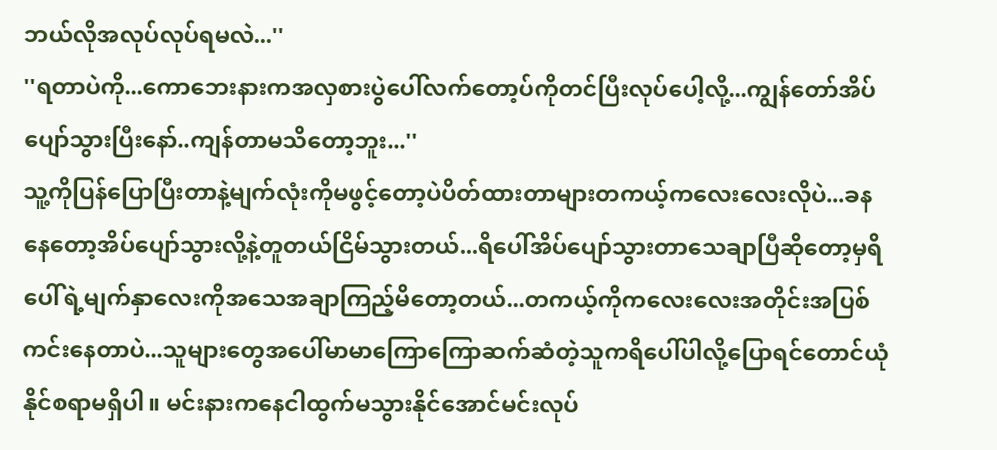ဘယ်လိုအလုပ်လုပ်ရမလဲ...''
''ရတာပဲကို...ကောဘေးနားကအလှစားပွဲပေါ်လက်တော့ပ်ကိုတင်ပြီးလုပ်ပေါ့လို့...ကျွန်တော်အိပ်ပျော်သွားပြီးနော်..ကျန်တာမသိတော့ဘူး...''
သူ့ကိုပြန်ပြောပြီးတာနဲ့မျက်လုံးကိုမဖွင့်တော့ပဲပိတ်ထားတာများတကယ့်ကလေးလေးလိုပဲ...ခနနေတော့အိပ်ပျော်သွားလို့နဲ့တူတယ်ငြိမ်သွားတယ်...ရိပေါ်အိပ်ပျော်သွားတာသေချာပြီဆိုတော့မှရိပေါ်ရဲ့မျက်နှာလေးကိုအသေအချာကြည့်မိတော့တယ်...တကယ့်ကိုကလေးလေးအတိုင်းအပြစ်ကင်းနေတာပဲ...သူများတွေအပေါ်မာမာကြောကြောဆက်ဆံတဲ့သူကရိပေါ်ပါလို့ပြောရင်တောင်ယုံနိုင်စရာမရှိပါ။ မင်းနားကနေငါထွက်မသွားနိုင်အောင်မင်းလုပ်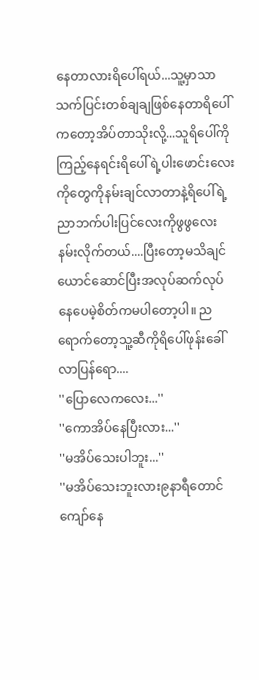နေတာလားရိပေါ်ရယ်...သူ့မှာသာသက်ပြင်းတစ်ချချဖြစ်နေတာရိပေါ်ကတော့အိပ်တာသိုးလို့...သူရိပေါ်ကိုကြည့်နေရင်းရိပေါ်ရဲ့ပါးဖောင်းလေးကိုတွေကိုနမ်းချင်လာတာနဲ့ရိပေါ်ရဲ့ညာဘက်ပါးပြင်လေးကိုဖွဖွလေးနမ်းလိုက်တယ်....ပြီးတော့မသိချင်ယောင်ဆောင်ပြီးအလုပ်ဆက်လုပ်နေပေမဲ့စိတ်ကမပါတော့ပါ။ ညရောက်တော့သူ့ဆီကိုရိပေါ်ဖုန်းခေါ်လာပြန်ရော....
''ပြောလေကလေး...''
''ကောအိပ်နေပြီးလား...''
''မအိပ်သေးပါဘူး...''
''မအိပ်သေးဘူးလား၉နာရီတောင်ကျော်နေ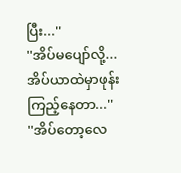ပြီး...''
''အိပ်မပျော်လို့...အိပ်ယာထဲမှာဖုန်းကြည့်နေတာ...''
''အိပ်တော့လေ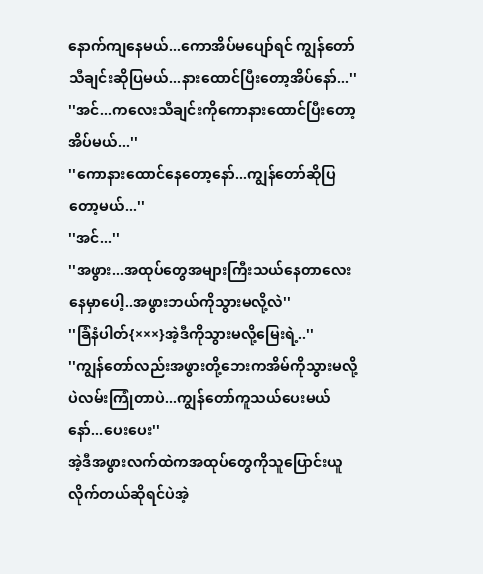နောက်ကျနေမယ်...ကောအိပ်မပျော်ရင် ကျွန်တော်သီချင်းဆိုပြမယ်...နားထောင်ပြီးတော့အိပ်နော်...''
''အင်...ကလေးသီချင်းကိုကောနားထောင်ပြီးတော့အိပ်မယ်...''
''ကောနားထောင်နေတော့နော်...ကျွန်တော်ဆိုပြတော့မယ်...''
''အင်...''
''အဖွား...အထုပ်တွေအများကြီးသယ်နေတာလေးနေမှာပေါ့..အဖွားဘယ်ကိုသွားမလို့လဲ''
''ခြံနံပါတ်{×××}အဲ့ဒီကိုသွားမလို့မြေးရဲ့..''
''ကျွန်တော်လည်းအဖွားတို့ဘေးကအိမ်ကိုသွားမလို့ပဲလမ်းကြုံတာပဲ...ကျွန်တော်ကူသယ်ပေးမယ်နော်...ပေးပေး''
အဲ့ဒီအဖွားလက်ထဲကအထုပ်တွေကိုသူပြောင်းယူလိုက်တယ်ဆိုရင်ပဲအဲ့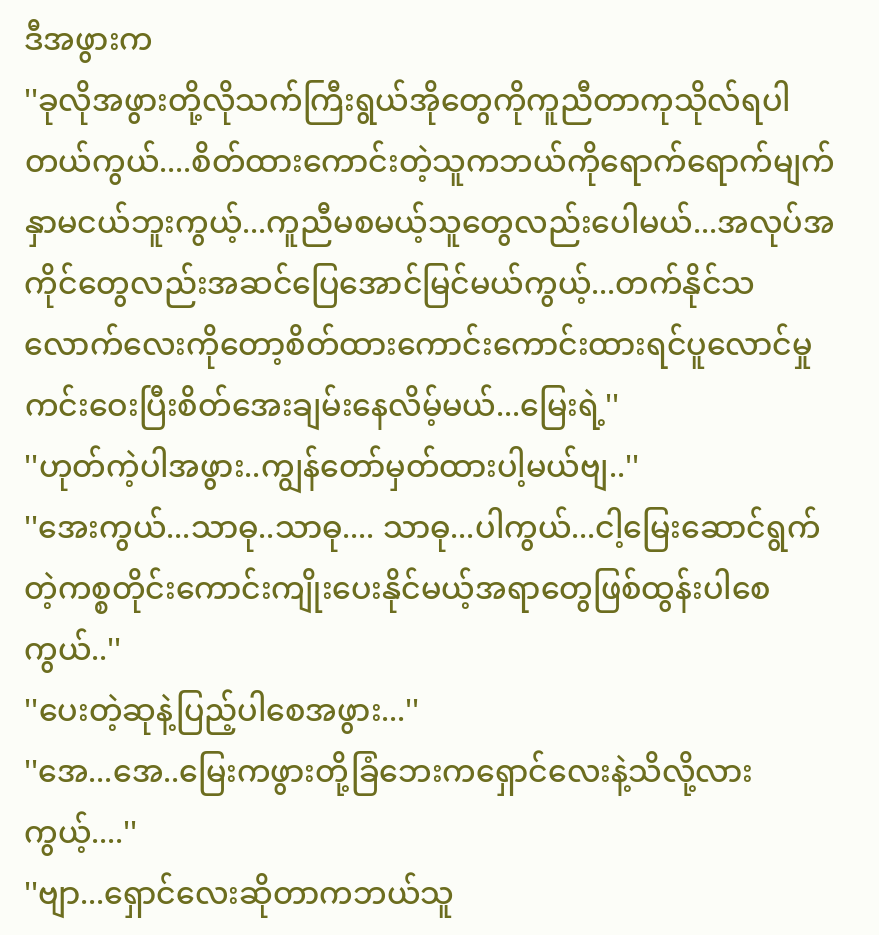ဒီအဖွားက
''ခုလိုအဖွားတို့လိုသက်ကြီးရွယ်အိုတွေကိုကူညီတာကုသိုလ်ရပါတယ်ကွယ်....စိတ်ထားကောင်းတဲ့သူကဘယ်ကိုရောက်ရောက်မျက်နှာမငယ်ဘူးကွယ့်...ကူညီမစမယ့်သူတွေလည်းပေါမယ်...အလုပ်အကိုင်တွေလည်းအဆင်ပြေအောင်မြင်မယ်ကွယ့်...တက်နိုင်သလောက်လေးကိုတော့စိတ်ထားကောင်းကောင်းထားရင်ပူလောင်မှုကင်းဝေးပြီးစိတ်အေးချမ်းနေလိမ့်မယ်...မြေးရဲ့''
''ဟုတ်ကဲ့ပါအဖွား..ကျွန်တော်မှတ်ထားပါ့မယ်ဗျ..''
''အေးကွယ်...သာဓု..သာဓု.... သာဓု...ပါကွယ်...ငါ့မြေးဆောင်ရွက်တဲ့ကစ္စတိုင်းကောင်းကျိုးပေးနိုင်မယ့်အရာတွေဖြစ်ထွန်းပါစေကွယ်..''
''ပေးတဲ့ဆုနဲ့ပြည့်ပါစေအဖွား...''
''အေ...အေ..မြေးကဖွားတို့ခြံဘေးကရှောင်လေးနဲ့သိလို့လားကွယ့်....''
''ဗျာ...ရှောင်လေးဆိုတာကဘယ်သူ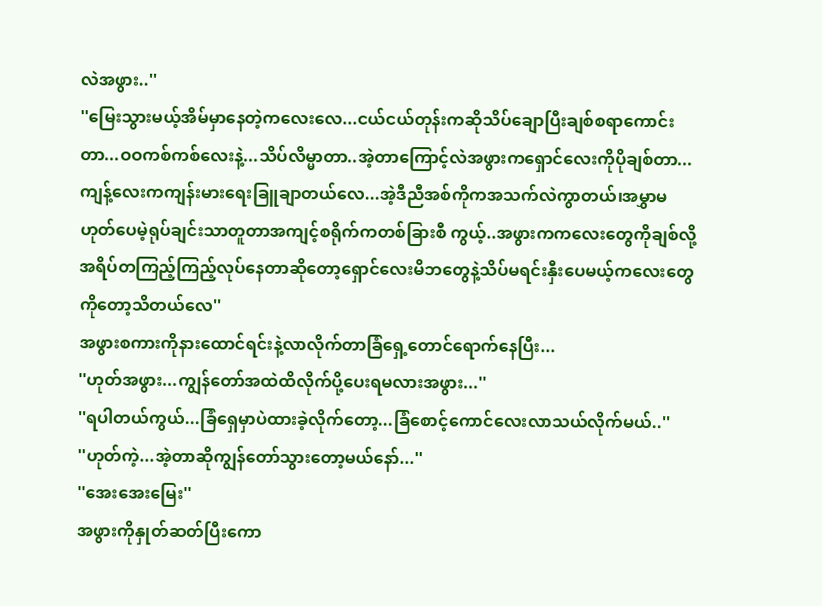လဲအဖွား..''
''မြေးသွားမယ့်အိမ်မှာနေတဲ့ကလေးလေ...ငယ်ငယ်တုန်းကဆိုသိပ်ချောပြီးချစ်စရာကောင်းတာ...ဝဝကစ်ကစ်လေးနဲ့...သိပ်လိမ္မာတာ..အဲ့တာကြောင့်လဲအဖွားကရှောင်လေးကိုပိုချစ်တာ...ကျန့်လေးကကျန်းမားရေးခြူချာတယ်လေ...အဲ့ဒီညီအစ်ကိုကအသက်လဲကွာတယ်၊အမွှာမဟုတ်ပေမဲ့ရုပ်ချင်းသာတူတာအကျင့်စရိုက်ကတစ်ခြားစီ ကွယ့်..အဖွားကကလေးတွေကိုချစ်လို့အရိပ်တကြည့်ကြည့်လုပ်နေတာဆိုတော့ရှောင်လေးမိဘတွေနဲ့သိပ်မရင်းနှီးပေမယ့်ကလေးတွေကိုတော့သိတယ်လေ''
အဖွားစကားကိုနားထောင်ရင်းနဲ့လာလိုက်တာခြံရှေ့တောင်ရောက်နေပြီး...
''ဟုတ်အဖွား...ကျွန်တော်အထဲထိလိုက်ပို့ပေးရမလားအဖွား...''
''ရပါတယ်ကွယ်...ခြံရှေမှာပဲထားခဲ့လိုက်တော့...ခြံစောင့်ကောင်လေးလာသယ်လိုက်မယ်..''
''ဟုတ်ကဲ့...အဲ့တာဆိုကျွန်တော်သွားတော့မယ်နော်...''
''အေးအေးမြေး''
အဖွားကိုနှုတ်ဆတ်ပြီးကော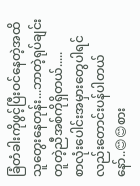ခြံတံခါးကိုဖွင့်ပြီးဝင်နေတဲ့အထိသူတွေးနေတုန်း...ဘာတဲ့ရုပ်ချင်းတူတဲ့ညီအစ်ကိုရှိတယ်.....
စာလုံးပေါင်းအမှားတွေပါရင်လည်းတောင်းပန်ပါတယ်နော်..😊😊စား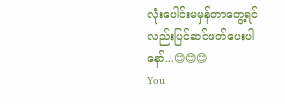လုံးပေါင်းမမှန်တာတွေ့ရင်လည်းပြင်ဆင်ဖတ်ပေးပါနော်...😊😊😊
You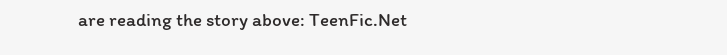are reading the story above: TeenFic.Net